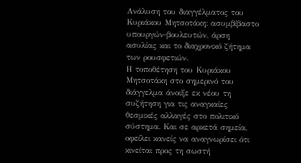Ανάλυση του διαγγέλματος του Κυριάκου Μητσοτάκη: ασυμβίβαστο υπουργών-βουλευτών, άρση ασυλίας και το διαχρονικό ζήτημα των ρουσφετιών.
Η τοποθέτηση του Κυριάκου Μητσοτάκη στο σημερινό του διάγγελμα άνοιξε εκ νέου τη συζήτηση για τις αναγκαίες θεσμικές αλλαγές στο πολιτικό σύστημα. Και σε αρκετά σημεία, οφείλει κανείς να αναγνωρίσει ότι κινείται προς τη σωστή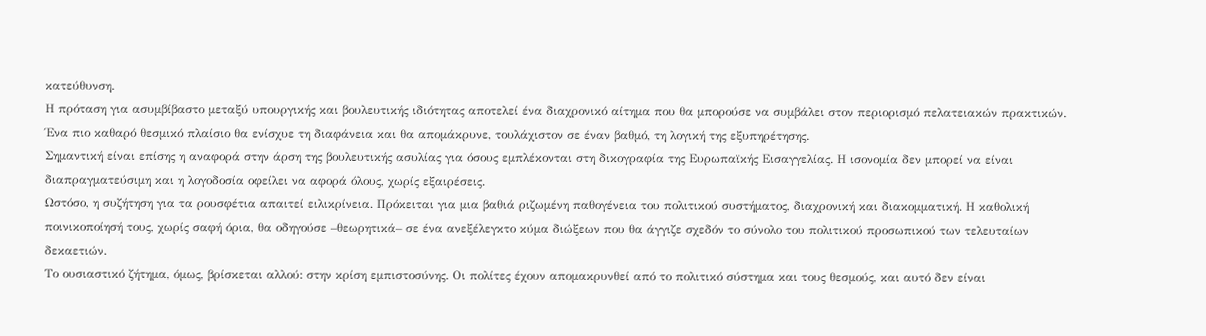κατεύθυνση.
Η πρόταση για ασυμβίβαστο μεταξύ υπουργικής και βουλευτικής ιδιότητας αποτελεί ένα διαχρονικό αίτημα που θα μπορούσε να συμβάλει στον περιορισμό πελατειακών πρακτικών. Ένα πιο καθαρό θεσμικό πλαίσιο θα ενίσχυε τη διαφάνεια και θα απομάκρυνε, τουλάχιστον σε έναν βαθμό, τη λογική της εξυπηρέτησης.
Σημαντική είναι επίσης η αναφορά στην άρση της βουλευτικής ασυλίας για όσους εμπλέκονται στη δικογραφία της Ευρωπαϊκής Εισαγγελίας. Η ισονομία δεν μπορεί να είναι διαπραγματεύσιμη και η λογοδοσία οφείλει να αφορά όλους, χωρίς εξαιρέσεις.
Ωστόσο, η συζήτηση για τα ρουσφέτια απαιτεί ειλικρίνεια. Πρόκειται για μια βαθιά ριζωμένη παθογένεια του πολιτικού συστήματος, διαχρονική και διακομματική. Η καθολική ποινικοποίησή τους, χωρίς σαφή όρια, θα οδηγούσε –θεωρητικά– σε ένα ανεξέλεγκτο κύμα διώξεων που θα άγγιζε σχεδόν το σύνολο του πολιτικού προσωπικού των τελευταίων δεκαετιών.
Το ουσιαστικό ζήτημα, όμως, βρίσκεται αλλού: στην κρίση εμπιστοσύνης. Οι πολίτες έχουν απομακρυνθεί από το πολιτικό σύστημα και τους θεσμούς, και αυτό δεν είναι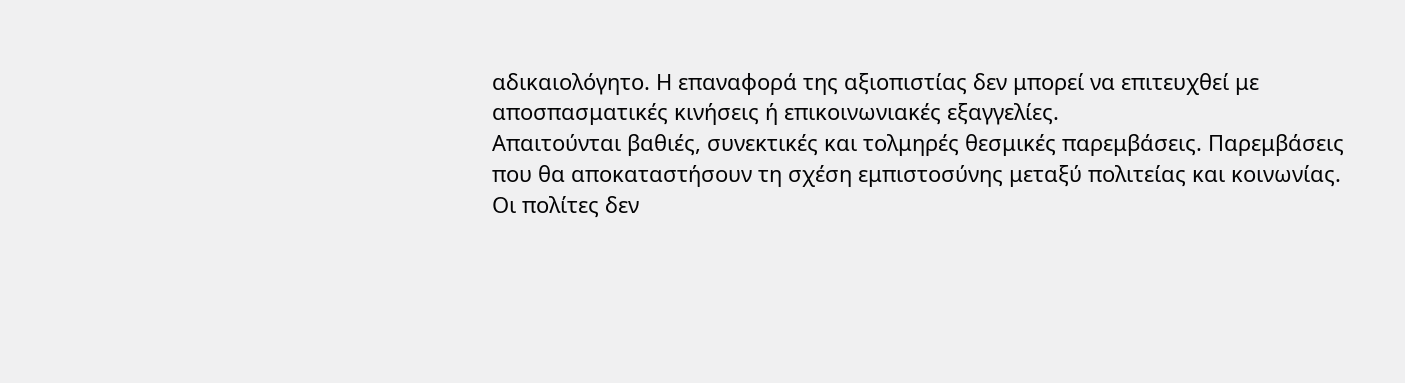αδικαιολόγητο. Η επαναφορά της αξιοπιστίας δεν μπορεί να επιτευχθεί με αποσπασματικές κινήσεις ή επικοινωνιακές εξαγγελίες.
Απαιτούνται βαθιές, συνεκτικές και τολμηρές θεσμικές παρεμβάσεις. Παρεμβάσεις που θα αποκαταστήσουν τη σχέση εμπιστοσύνης μεταξύ πολιτείας και κοινωνίας.
Οι πολίτες δεν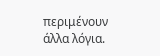περιμένουν άλλα λόγια.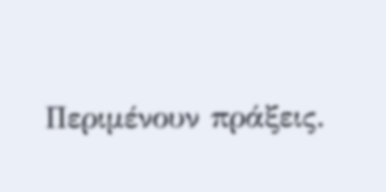Περιμένουν πράξεις.